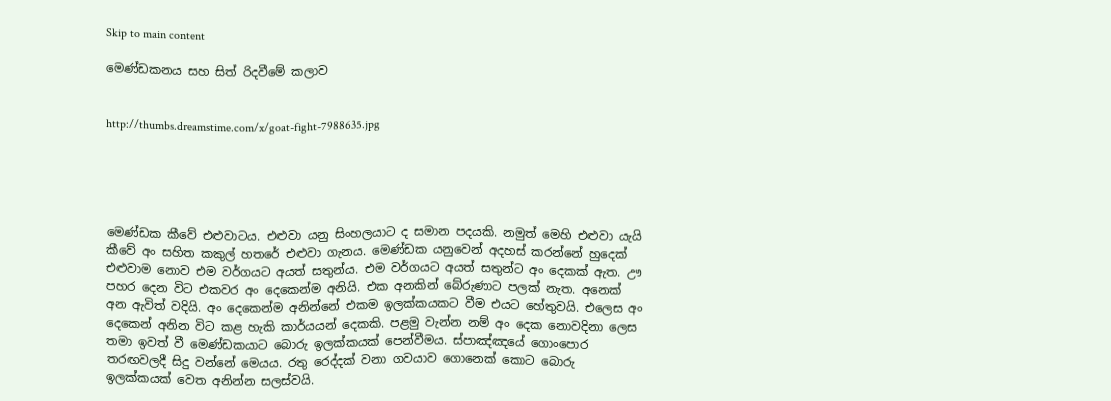Skip to main content

මෙණ්ඩකනය සහ සිත් රිදවීමේ කලාව


http://thumbs.dreamstime.com/x/goat-fight-7988635.jpg





මෙණ්ඩක කීවේ එළුවාටය. එළුවා යනු සිංහලයාට ද සමාන පදයකි. නමුත් මෙහි එළුවා යැයි කීවේ අං සහිත කකුල් හතරේ එළුවා ගැනය. මෙණ්ඩක යනුවෙන් අදහස් කරන්නේ හුදෙක් එළුවාම නොව එම වර්ගයට අයත් සතුන්ය. එම වර්ගයට අයත් සතුන්ට අං දෙකක් ඇත. ඌ පහර දෙන විට එකවර අං දෙකෙන්ම අනියි. එක අනකින් බේරුණාට පලක් නැත. අනෙක් අන ඇවිත් වදියි. අං දෙකෙන්ම අනින්නේ එකම ඉලක්කයකට වීම එයට හේතුවයි. එලෙස අං දෙකෙන් අනින විට කළ හැකි කාර්යයන් දෙකකි. පළමු වැන්න නම් අං දෙක නොවදිනා ලෙස තමා ඉවත් වී මෙණ්ඩකයාට බොරු ඉලක්කයක් පෙන්වීමය. ස්පාඤ්ඤයේ ගොංපොර තරඟවලදී සිදු වන්නේ මෙයය. රතු රෙද්දක් වනා ගවයාව ගොනෙක් කොට බොරු ඉලක්කයක් වෙත අනින්න සලස්වයි.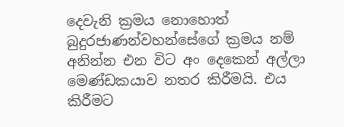දෙවැනි ක්‍රමය නොහොත් බුදුරජාණන්වහන්සේගේ ක්‍රමය නම් අනින්න එන විට අං දෙකෙන් අල්ලා මෙණ්ඩකයාව නතර කිරීමයි. එය කිරීමට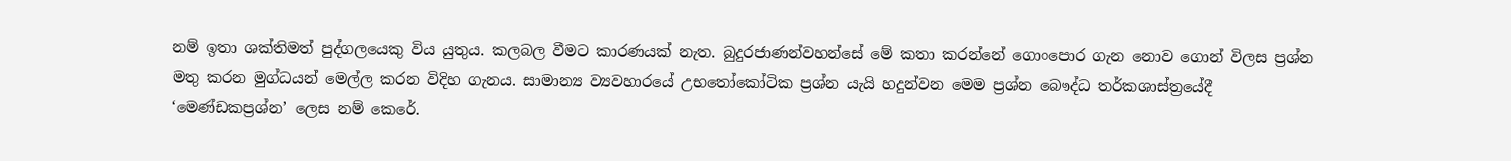නම් ඉතා ශක්තිමත් පුද්ගලයෙකු විය යුතුය. කලබල වීමට කාරණයක් නැත. බුදුරජාණන්වහන්සේ මේ කතා කරන්නේ ගොංපොර ගැන නොව ගොන් විලස ප්‍රශ්න මතු කරන මුග්ධයන් මෙල්ල කරන විදිහ ගැනය. සාමාන්‍ය ව්‍යවහාරයේ උභතෝකෝටික ප්‍රශ්න යැයි හදුන්වන මෙම ප්‍රශ්න බෞද්ධ තර්කශාස්ත්‍රයේදී ‘මෙණ්ඩකප්‍රශ්න’ ලෙස නම් කෙරේ.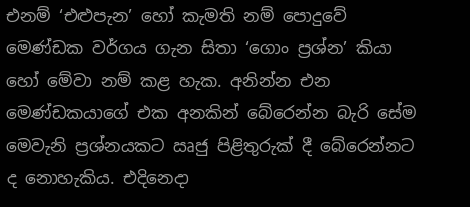එනම් ‘එළුපැන’ හෝ කැමති නම් පොදුවේ මෙණ්ඩක වර්ගය ගැන සිතා ‘ගොං ප්‍රශ්න’ කියා හෝ මේවා නම් කළ හැක. අනින්න එන මෙණ්ඩකයාගේ එක අනකින් බේරෙන්න බැරි සේම මෙවැනි ප්‍රශ්නයකට ඍජු පිළිතුරුක් දී බේරෙන්නට ද නොහැකිය. එදිනෙදා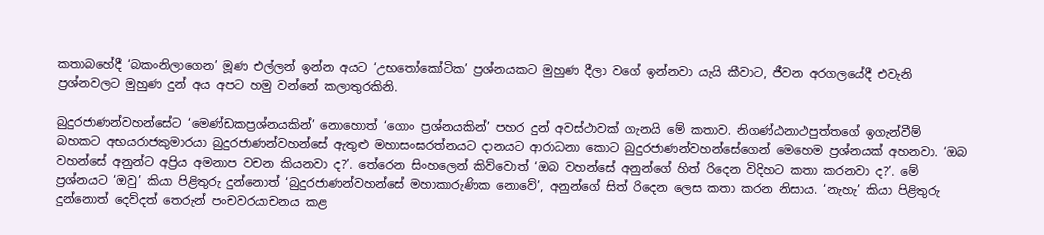කතාබහේදී ‘බකංනිලාගෙන’ මූණ එල්ලන් ඉන්න අයට ‘උභතෝකෝටික’ ප්‍රශ්නයකට මුහුණ දීලා වගේ ඉන්නවා යැයි කීවාට, ජීවන අරගලයේදී එවැනි ප්‍රශ්නවලට මුහුණ දුන් අය අපට හමු වන්නේ කලාතුරකිනි.

බුදුරජාණන්වහන්සේට ‘මෙණ්ඩකප්‍රශ්නයකින්’ නොහොත් ‘ගොං ප්‍රශ්නයකින්’ පහර දුන් අවස්ථාවක් ගැනයි මේ කතාව. නිගණ්ඨනාථපුත්තගේ ඉගැන්වීම් බහකට අභයරාජකුමාරයා බුදුරජාණන්වහන්සේ ඇතුළු මහාසංඝරත්නයට දානයට ආරාධනා කොට බුදුරජාණන්වහන්සේගෙන් මෙහෙම ප්‍රශ්නයක් අහනවා. ‘ඔබ වහන්සේ අනුන්ට අප්‍රිය අමනාප වචන කියනවා ද?’. තේරෙන සිංහලෙන් කිව්වොත් ‘ඔබ වහන්සේ අනුන්ගේ හිත් රිදෙන විදිහට කතා කරනවා ද?’. මේ ප්‍රශ්නයට ‘ඔවු’ කියා පිළිතුරු දුන්නොත් ‘බුදුරජාණන්වහන්සේ මහාකාරුණික නොවේ’, අනුන්ගේ සිත් රිදෙන ලෙස කතා කරන නිසාය. ‘නැහැ’ කියා පිළිතුරු දුන්නොත් දෙව්දත් තෙරුන් පංචවරයාචනය කළ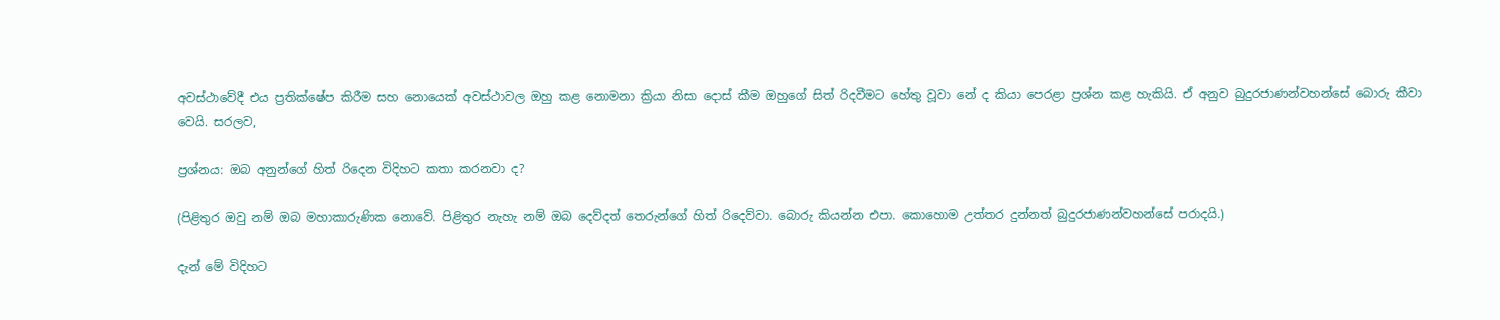අවස්ථාවේදී එය ප්‍රතික්ෂේප කිරීම සහ නොයෙක් අවස්ථාවල ඔහු කළ නොමනා ක්‍රියා නිසා දොස් කීම ඔහුගේ සිත් රිදවීමට හේතු වූවා නේ ද කියා පෙරළා ප්‍රශ්න කළ හැකියි. ඒ අනුව බුදුරජාණන්වහන්සේ බොරු කීවා වෙයි. සරලව,

ප්‍රශ්නය: ඔබ අනුන්ගේ හිත් රිදෙන විදිහට කතා කරනවා ද?

(පිළිතුර ඔවු නම් ඔබ මහාකාරුණික නොවේ. පිළිතුර නැහැ නම් ඔබ දෙව්දත් තෙරුන්ගේ හිත් රිදෙව්වා. බොරු කියන්න එපා. කොහොම උත්තර දුන්නත් බුදුරජාණන්වහන්සේ පරාදයි.)

දැන් මේ විදිහට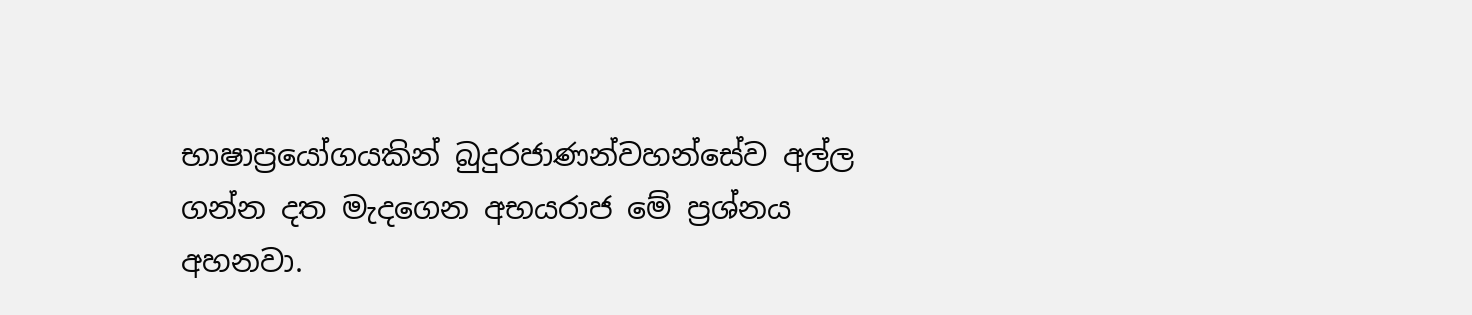භාෂාප්‍රයෝගයකින් බුදුරජාණන්වහන්සේව අල්ල ගන්න දත මැදගෙන අභයරාජ මේ ප්‍රශ්නය අහනවා.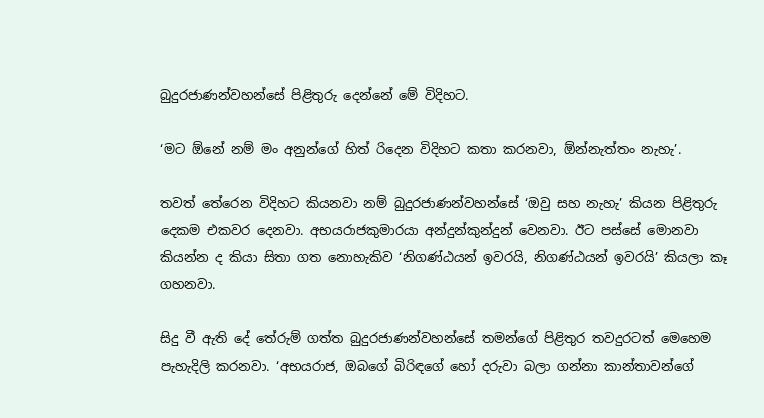බුදුරජාණන්වහන්සේ පිළිතුරු දෙන්නේ මේ විදිහට.

‘මට ඕනේ නම් මං අනුන්ගේ හිත් රිදෙන විදිහට කතා කරනවා, ඕන්නැත්තං නැහැ’.

තවත් තේරෙන විදිහට කියනවා නම් බුදුරජාණන්වහන්සේ ‘ඔවු සහ නැහැ’ කියන පිළිතුරු දෙකම එකවර දෙනවා. අභයරාජකුමාරයා අන්දුන්කුන්දුන් වෙනවා. ඊට පස්සේ මොනවා කියන්න ද කියා සිතා ගත නොහැකිව ‘නිගණ්ඨයන් ඉවරයි, නිගණ්ඨයන් ඉවරයි’ කියලා කෑ ගහනවා.

සිදු වී ඇති දේ තේරුම් ගත්ත බුදුරජාණන්වහන්සේ තමන්ගේ පිළිතුර තවදුරටත් මෙහෙම පැහැදිලි කරනවා. ‘අභයරාජ, ඔබගේ බිරිඳගේ හෝ දරුවා බලා ගන්නා කාන්තාවන්ගේ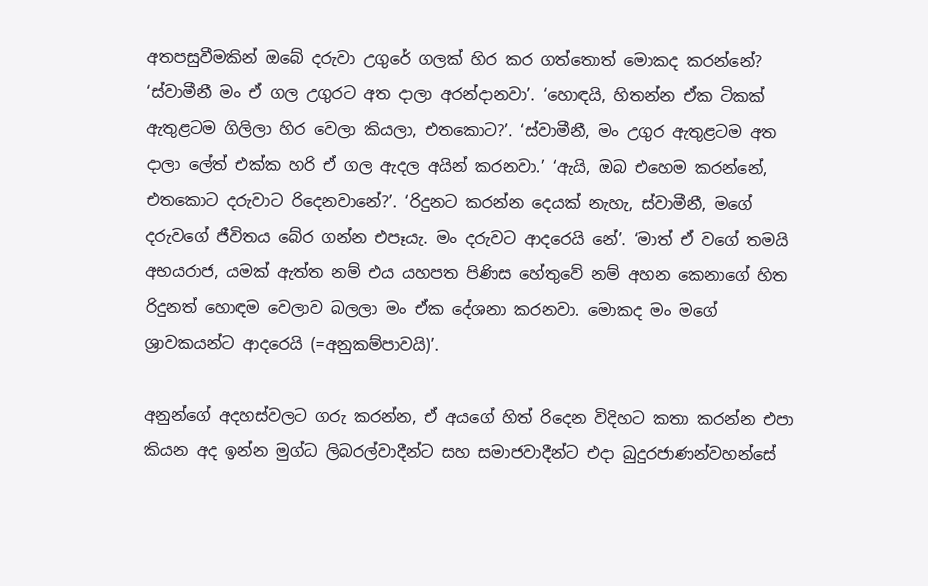අතපසුවීමකින් ඔබේ දරුවා උගුරේ ගලක් හිර කර ගත්තොත් මොකද කරන්නේ? ‘ස්වාමීනී මං ඒ ගල උගුරට අත දාලා අරන්දානවා’. ‘හොඳයි, හිතන්න ඒක ටිකක් ඇතුළටම ගිලිලා හිර වෙලා කියලා, එතකොට?’. ‘ස්වාමීනී, මං උගුර ඇතුළටම අත දාලා ලේත් එක්ක හරි ඒ ගල ඇදල අයින් කරනවා.’ ‘ඇයි, ඔබ එහෙම කරන්නේ, එතකොට දරුවාට රිදෙනවානේ?’. ‘රිදුනට කරන්න දෙයක් නැහැ, ස්වාමීනී, මගේ දරුවගේ ජීවිතය බේර ගන්න එපෑයැ. මං දරුවට ආදරෙයි නේ’. ‘මාත් ඒ වගේ තමයි අභයරාජ, යමක් ඇත්ත නම් එය යහපත පිණිස හේතුවේ නම් අහන කෙනාගේ හිත රිදුනත් හොඳම වෙලාව බලලා මං ඒක දේශනා කරනවා. මොකද මං මගේ ශ්‍රාවකයන්ට ආදරෙයි (=අනුකම්පාවයි)’.

අනුන්ගේ අදහස්වලට ගරු කරන්න, ඒ අයගේ හිත් රිදෙන විදිහට කතා කරන්න එපා කියන අද ඉන්න මුග්ධ ලිබරල්වාදීන්ට සහ සමාජවාදීන්ට එදා බුදුරජාණන්වහන්සේ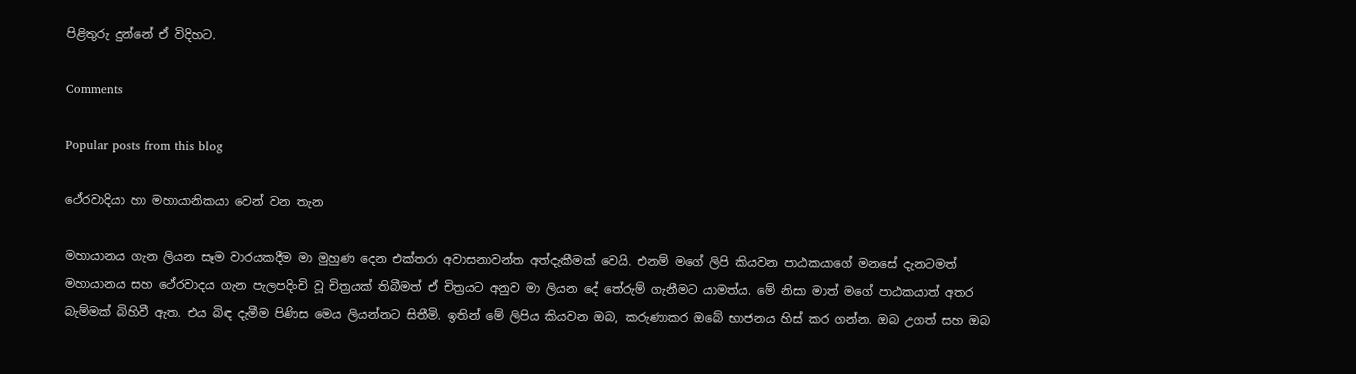පිළිතුරු දුන්නේ ඒ විදිහට.

Comments

Popular posts from this blog

ථේරවාදියා හා මහායානිකයා වෙන් වන තැන

මහායානය ගැන ලියන සෑම වාරයකදීම මා මුහුණ දෙන එක්තරා අවාසනාවන්ත අත්දැකීමක් වෙයි. එනම් මගේ ලිපි කියවන පාඨකයාගේ මනසේ දැනටමත් මහායානය සහ ථේරවාදය ගැන පැලපදිංචි වූ චිත්‍රයක් තිබීමත් ඒ චිත්‍රයට අනුව මා ලියන දේ තේරුම් ගැනීමට යාමත්ය. මේ නිසා මාත් මගේ පාඨකයාත් අතර බැම්මක් බිහිවී ඇත. එය බිඳ දැමීම පිණිස මෙය ලියන්නට සිතීමි. ඉතින් මේ ලිපිය කියවන ඔබ, කරුණාකර ඔබේ භාජනය හිස් කර ගන්න. ඔබ උගත් සහ ඔබ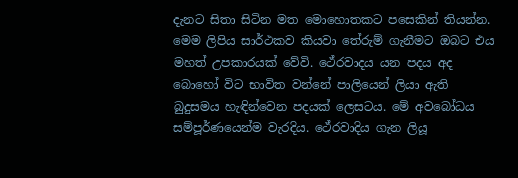දැනට සිතා සිටින මත මොහොතකට පසෙකින් තියන්න. මෙම ලිපිය සාර්ථකව කියවා තේරුම් ගැනීමට ඔබට එය මහත් උපකාරයක් වේවි. ථේරවාදය යන පදය අද බොහෝ විට භාවිත වන්නේ පාලියෙන් ලියා ඇති බුදුසමය හැඳින්වෙන පදයක් ලෙසටය. මේ අවබෝධය සම්පූර්ණයෙන්ම වැරදිය. ථේරවාදිය ගැන ලියූ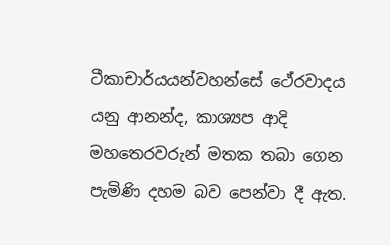ටීකාචාර්යයන්වහන්සේ ථේරවාදය යනු ආනන්ද, කාශ්‍යප ආදි මහතෙරවරුන් මතක තබා ගෙන පැමිණි දහම බව පෙන්වා දී ඇත.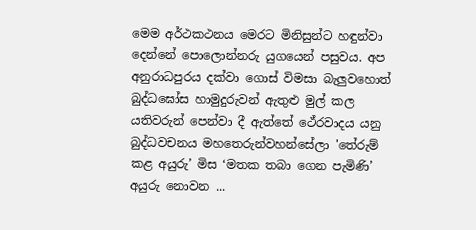මෙම අර්ථකථනය මෙරට මිනිසුන්ට හඳුන්වා දෙන්නේ පොලොන්නරු යුගයෙන් පසුවය. අප අනුරාධපුරය දක්වා ගොස් විමසා බැලුවහොත් බුද්ධඝෝස හාමුදුරුවන් ඇතුළු මුල් කල යතිවරුන් පෙන්වා දී ඇත්තේ ථේරවාදය යනු බුද්ධවචනය මහතෙරුන්වහන්සේලා 'තේරුම් කළ අයුරු’ මිස ‘මතක තබා ගෙන පැමිණි’ අයුරු නොවන ...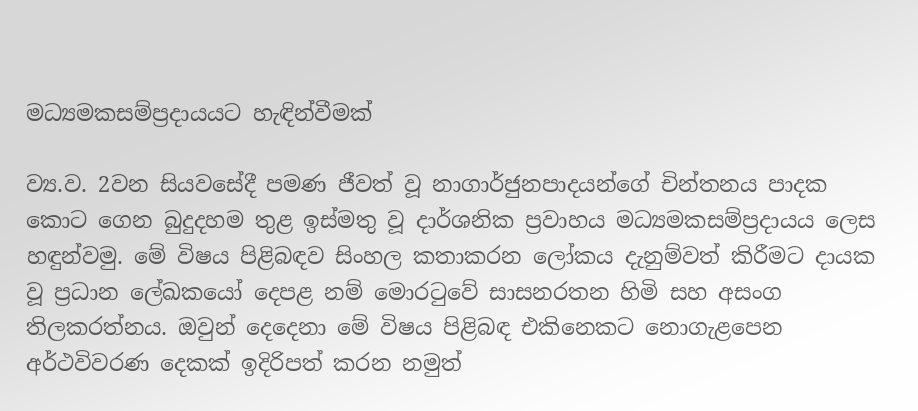මධ්‍යමකසම්ප්‍රදායයට හැඳින්වීමක්

ව්‍ය.ව. 2වන සියව‍‍‍සේදී පමණ ජීවත් වූ නාගාර්ජුනපාදයන්‍‍ගේ චින්තනය පාදක කොට ගෙන බුදුදහම තුළ ඉස්මතු වූ දාර්ශනික ප්‍රවාහය මධ්‍යමකසම්ප්‍රදායය ලෙස හඳුන්වමු. මේ විෂය පිළිබඳව සිංහල කතාකරන ලෝකය දැනුම්වත් කිරීමට දායක වූ ප්‍රධාන ලේඛකයෝ දෙපළ නම් මොරටුවේ සාසනරතන හිමි සහ අසංග තිලකරත්නය. ඔවුන් දෙදෙනා මේ විෂය පිළිබඳ එකිනෙකට නොගැළපෙන අර්ථවිවරණ දෙකක් ඉදිරිපත් කරන නමුත්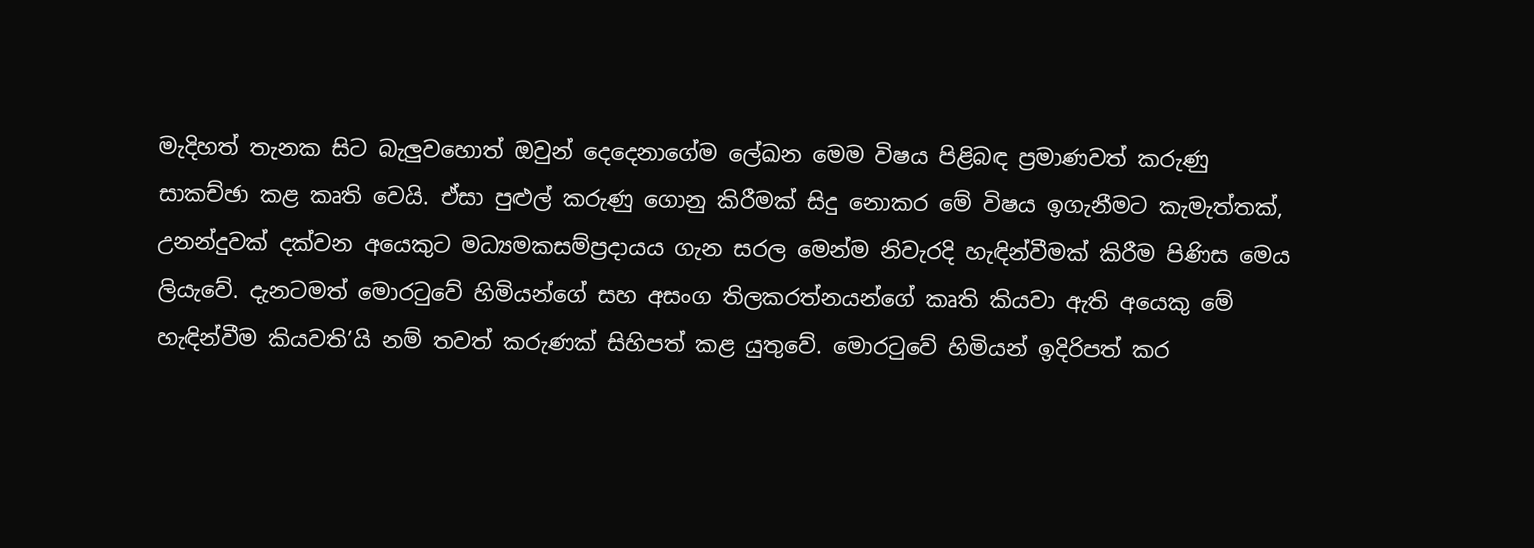මැදිහත් තැනක සිට බැලුවහොත් ඔවුන් දෙදෙනාගේම ලේඛන මෙම විෂය පිළිබඳ ප්‍රමාණවත් කරුණු සාකච්ඡා කළ කෘති වෙයි. ඒසා පුළුල් කරුණු ගොනු කිරීමක් සිදු නොකර මේ විෂය ඉගැනීමට කැමැත්තක්, උනන්දුවක් දක්වන අයෙකුට මධ්‍යමකසම්ප්‍රදායය ගැන සරල මෙන්ම නිවැරදි හැඳින්වීමක් කිරීම පිණිස මෙය ලියැවේ. දැනටමත් මොරටුවේ හිමියන්ගේ සහ අසංග තිලකරත්නයන්ගේ කෘති කියවා ඇති ‍අයෙකු මේ හැඳින්වීම කියවති’යි නම් තවත් කරුණක් සිහිපත් කළ යුතුවේ. මොරටුවේ හිමියන් ඉදිරිපත් කර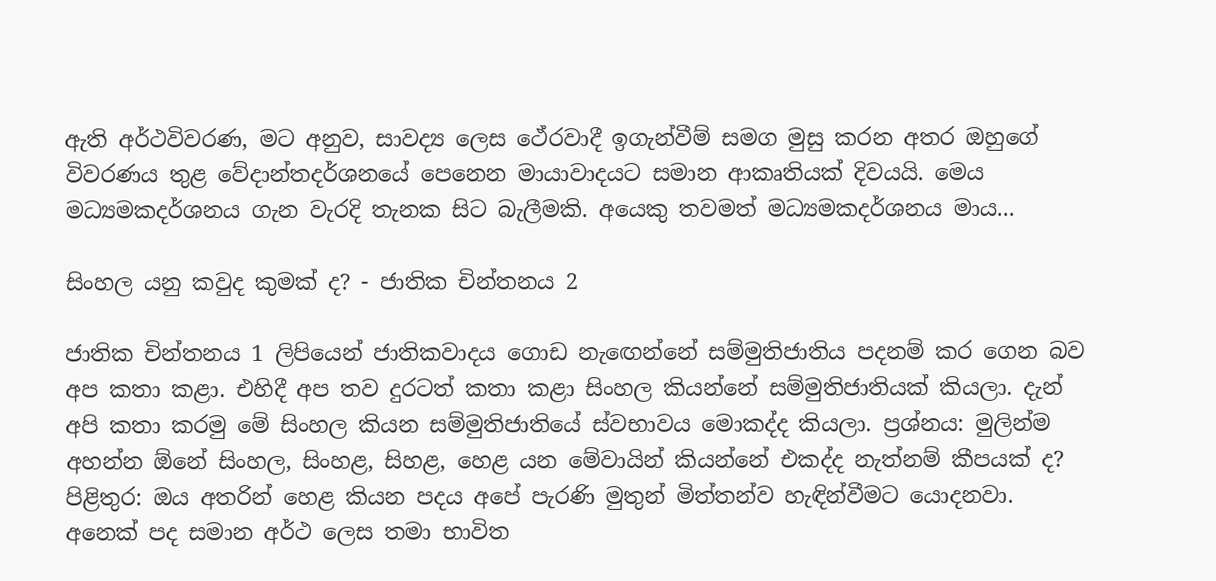ඇති අර්ථවිවරණ, මට අනුව, සාවද්‍ය ලෙස ථේරවාදී ඉගැන්වීම් සමග මුසු කරන අතර ඔහුගේ විවරණය තුළ වේදාන්තදර්ශනයේ පෙනෙන මායාවාදයට සමාන ආකෘතියක් දිවයයි. මෙය මධ්‍යමකදර්ශනය ගැන වැරදි තැනක සිට බැලීමකි. අයෙකු තවමත් මධ්‍යමකදර්ශනය මාය...

සිංහල යනු කවුද කුමක් ද? - ජාතික චින්තනය 2

ජාතික චින්තනය 1 ලිපියෙන් ජාතිකවාදය ගොඩ නැඟෙන්නේ සම්මුතිජාතිය පදනම් කර ගෙන බව අප කතා කළා. එහිදී අප තව දුරටත් කතා කළා සිංහල කියන්නේ සම්මුතිජාතියක් කියලා. දැන් අපි කතා කරමු මේ සිංහල කියන සම්මුතිජාතියේ ස්වභාවය මොකද්ද කියලා. ප්‍රශ්නය: මුලින්ම අහන්න ඕනේ සිංහල, සිංහළ, සිහළ, හෙළ යන මේවායින් කියන්නේ එකද්ද නැත්නම් කීපයක් ද? පිළිතුර: ඔය අතරින් හෙළ කියන පදය අපේ පැරණි මුතුන් මිත්තන්ව හැඳින්වීමට යොදනවා. අනෙක් පද සමාන අර්ථ ලෙස තමා භාවිත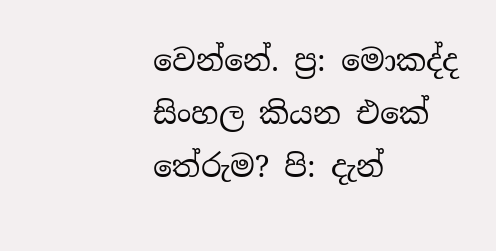වෙන්නේ. ප්‍ර: මොකද්ද සිංහල කියන එකේ තේරුම? පි: දැන්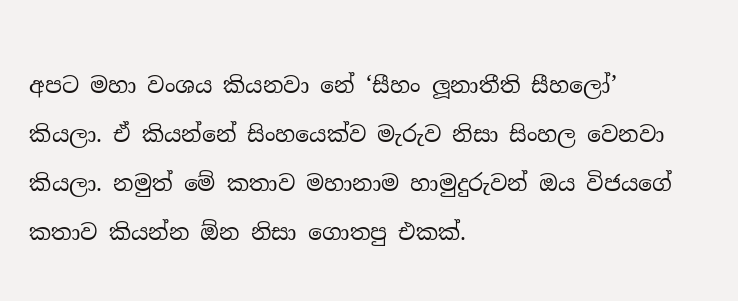අපට මහා වංශය කියනවා නේ ‘සීහං ලූනාතීති සීහලෝ’ කියලා. ඒ කියන්නේ සිංහයෙක්ව මැරුව නිසා සිංහල වෙනවා කියලා. නමුත් මේ කතාව මහානාම හාමුදුරුවන් ඔය විජයගේ කතාව කියන්න ඕන නිසා ගොතපු එකක්.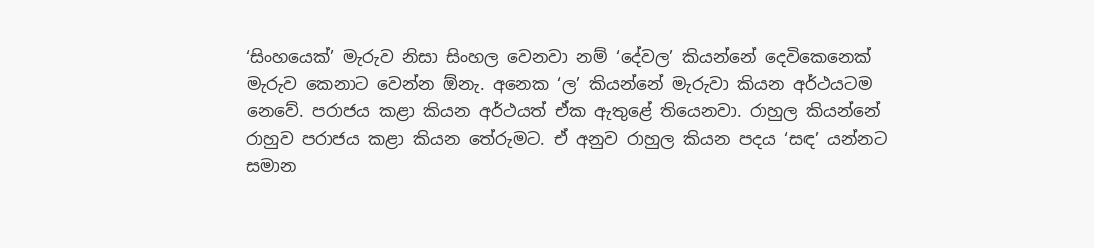‘සිංහයෙක්’ මැරුව නිසා සිංහල වෙනවා නම් ‘දේවල’ කියන්නේ දෙවිකෙනෙක් මැරුව කෙනාට වෙන්න ඕනැ. අනෙක ‘ල’ කියන්නේ මැරුවා කියන අර්ථයටම නෙවේ. පරාජය කළා කියන අර්ථයත් ඒක ඇතුළේ තියෙනවා. රාහුල කියන්නේ රාහුව පරාජය කළා කියන තේරුමට. ඒ අනුව රාහුල කියන පදය ‘සඳ’ යන්නට සමාන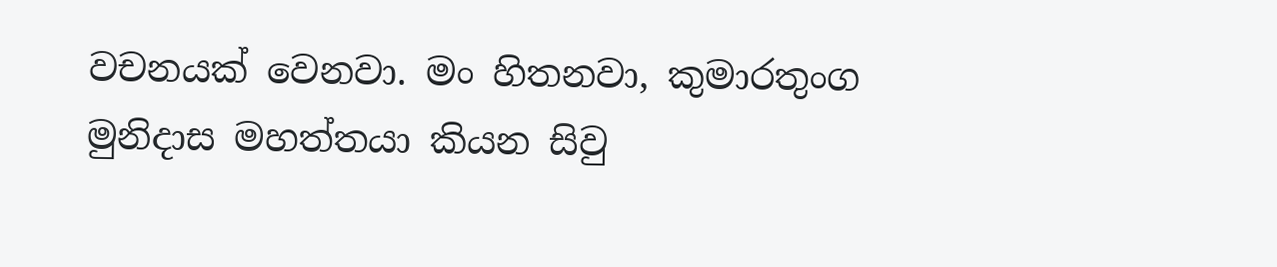වචනයක් වෙනවා. මං හිතනවා, කුමාරතුංග මුනිදාස මහත්තයා කියන සිවු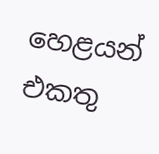හෙළයන් එකතු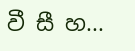වී සී හ...